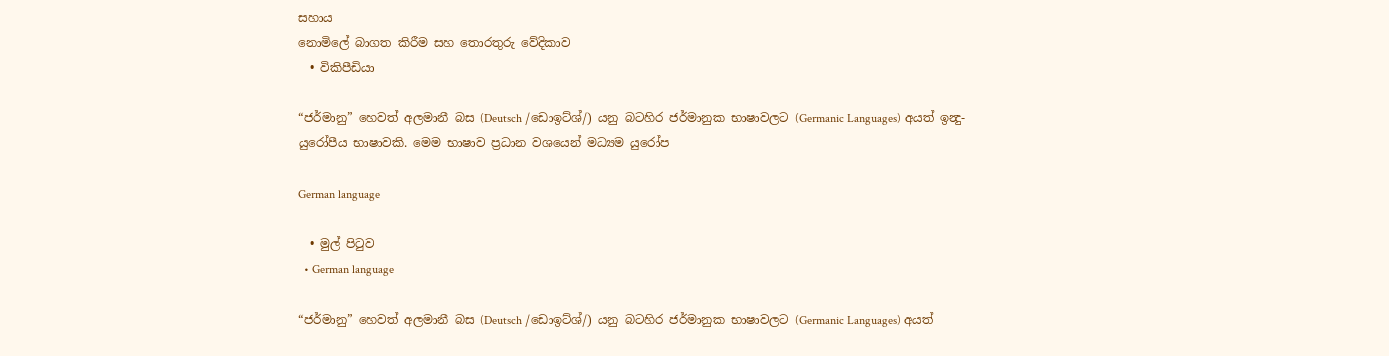සහාය
නොමිලේ බාගත කිරීම සහ තොරතුරු වේදිකාව
  • විකිපීඩියා

“ජර්මානු” හෙවත් අලමානී බස (Deutsch /ඩොඉට්ශ්/) යනු බටහිර ජර්මානුක භාෂාවලට (Germanic Languages) අයත් ඉන්‍දු-යුරෝපීය භාෂාවකි. මෙම භාෂාව ප්‍රධාන වශයෙන් මධ්‍යම යුරෝප

German language

  • මුල් පිටුව
  • German language

“ජර්මානු” හෙවත් අලමානී බස (Deutsch /ඩොඉට්ශ්/) යනු බටහිර ජර්මානුක භාෂාවලට (Germanic Languages) අයත්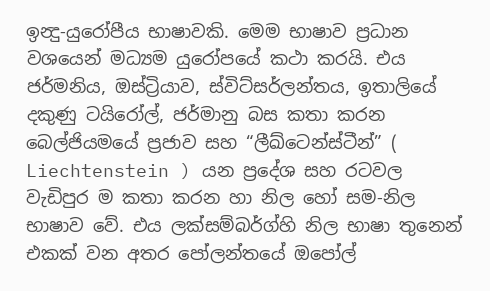ඉන්‍දු-යුරෝපීය භාෂාවකි. මෙම භාෂාව ප්‍රධාන වශයෙන් මධ්‍යම යුරෝපයේ කථා කරයි. එය ජර්මනිය, ඔස්ට්‍රියාව, ස්විට්සර්ලන්තය, ඉතාලියේ දකුණු ටයිරෝල්, ජර්මානු බස කතා කරන බෙල්ජියමයේ ප්‍රජාව සහ “ලීඛ්ටෙන්ස්ටීන්” ( Liechtenstein ) යන ප්‍රදේශ සහ රටවල වැඩිපුර ම කතා කරන හා නිල හෝ සම-නිල භාෂාව වේ. එය ලක්සම්බර්ග්හි නිල භාෂා තුනෙන් එකක් වන අතර පෝලන්තයේ ඔපෝල්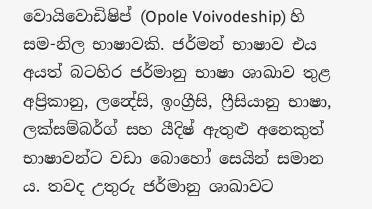වොයිවොඩිෂිප් (Opole Voivodeship) හි සම-නිල භාෂාවකි. ජර්මන් භාෂාව එය අයත් බටහිර ජර්මානු භාෂා ශාඛාව තුළ අප්‍රිකානු, ලන්‍දේසි, ඉංග්‍රීසි, ෆ්‍රීසියානු භාෂා, ලක්සම්බර්ග් සහ යීදිෂ් ඇතුළු අනෙකුත් භාෂාවන්ට වඩා බොහෝ සෙයින් සමාන ය. තවද උතුරු ජර්මානු ශාඛාවට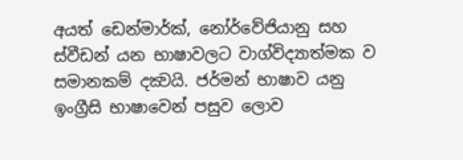අයත් ඩෙන්මාර්ක්, නෝර්වේජියානු සහ ස්වීඩන් යන භාෂාවලට වාග්විද්‍යාත්මක ව සමානකම් දක්‍වයි. ජර්මන් භාෂාව යනු ඉංග්‍රීසි භාෂාවෙන් පසුව ලොව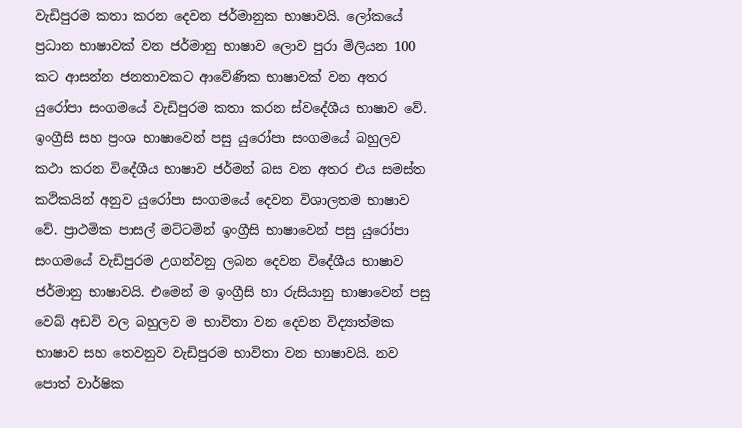වැඩිපුරම කතා කරන දෙවන ජර්මානුක භාෂාවයි. ලෝකයේ ප්‍රධාන භාෂාවක් වන ජර්මානු භාෂාව ලොව පුරා මිලියන 100 කට ආසන්න ජනතාවකට ආවේණික භාෂාවක් වන අතර යුරෝපා සංගමයේ වැඩිපුරම කතා කරන ස්වදේශීය භාෂාව වේ. ඉංග්‍රීසි සහ ප්‍රංශ භාෂාවෙන් පසු යුරෝපා සංගමයේ බහුලව කථා කරන විදේශීය භාෂාව ජර්මන් බස වන අතර එය සමස්ත කථිකයින් අනුව යුරෝපා සංගමයේ දෙවන විශාලතම භාෂාව වේ. ප්‍රාථමික පාසල් මට්ටමින් ඉංග්‍රීසි භාෂාවෙන් පසු යුරෝපා සංගමයේ වැඩිපුරම උගන්වනු ලබන දෙවන විදේශීය භාෂාව ජර්මානු භාෂාවයි. එමෙන් ම ඉංග්‍රීසි හා රුසියානු භාෂාවෙන් පසු වෙබ් අඩවි වල බහුලව ම භාවිතා වන දෙවන විද්‍යාත්මක භාෂාව සහ තෙවනුව වැඩිපුරම භාවිතා වන භාෂාවයි. නව පොත් වාර්ෂික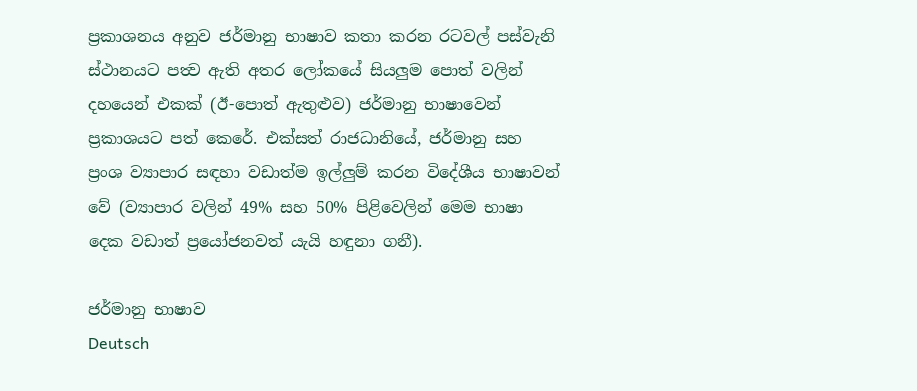ප්‍රකාශනය අනුව ජර්මානු භාෂාව කතා කරන රටවල් පස්වැනි ස්ථානයට පත්‍ව ඇති අතර ලෝකයේ සියලුම පොත් වලින් දහයෙන් එකක් (ඊ-පොත් ඇතුළුව) ජර්මානු භාෂාවෙන් ප්‍රකාශයට පත් කෙරේ. එක්සත් රාජධානියේ, ජර්මානු සහ ප්‍රංශ ව්‍යාපාර සඳහා වඩාත්ම ඉල්ලුම් කරන විදේශීය භාෂාවන් වේ (ව්‍යාපාර වලින් 49% සහ 50% පිළිවෙලින් මෙම භාෂා දෙක වඩාත් ප්‍රයෝජනවත් යැයි හඳුනා ගනී).

ජර්මානු භාෂාව
Deutsch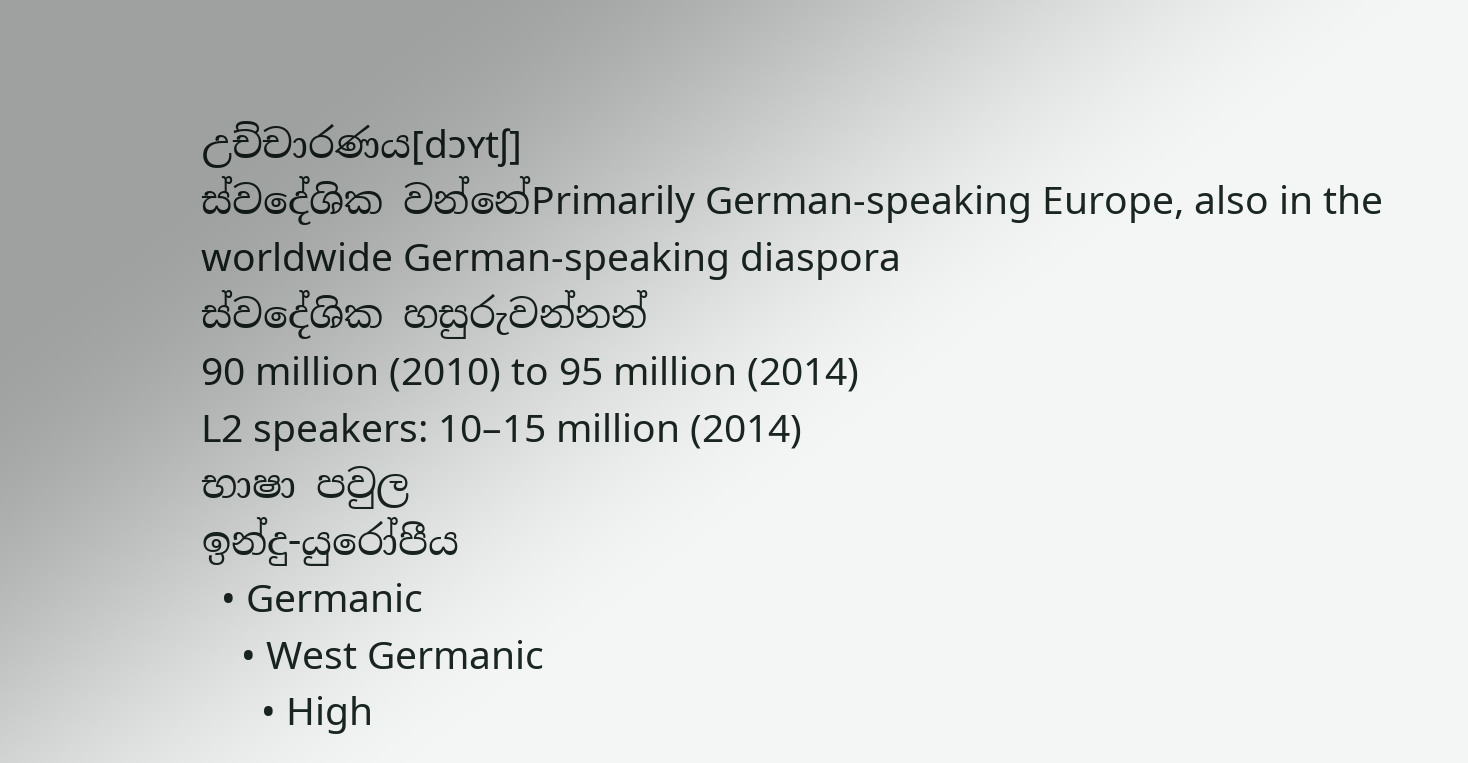උච්චාරණය[dɔʏtʃ]
ස්වදේශික වන්නේPrimarily German-speaking Europe, also in the worldwide German-speaking diaspora
ස්වදේශික හසුරුවන්නන්
90 million (2010) to 95 million (2014)
L2 speakers: 10–15 million (2014)
භාෂා පවුල
ඉන්දු-යුරෝපීය
  • Germanic
    • West Germanic
      • High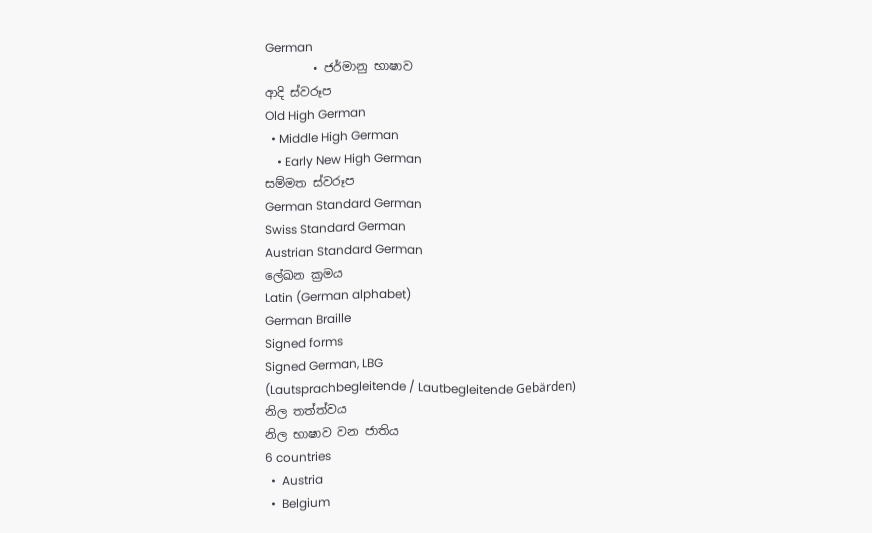German
        • ජර්මානු භාෂාව
ආදි ස්වරූප
Old High German
  • Middle High German
    • Early New High German
සම්මත ස්වරූප
German Standard German
Swiss Standard German
Austrian Standard German
ලේඛන ක්‍රමය
Latin (German alphabet)
German Braille
Signed forms
Signed German, LBG
(Lautsprachbegleitende / Lautbegleitende Gebärden)
නිල තත්ත්වය
නිල භාෂාව වන ජාතිය
6 countries
  •  Austria
  •  Belgium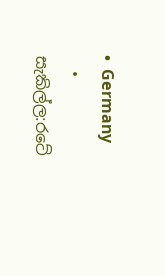•  Germany
  • සැකිල්ල:රටේ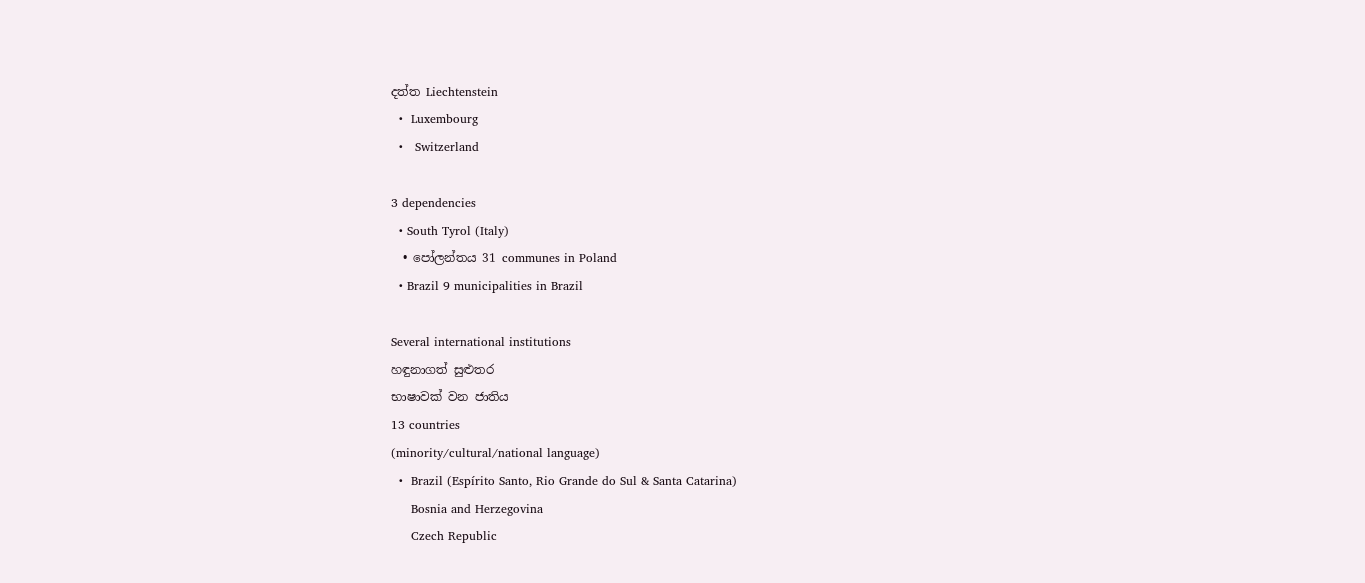දත්ත Liechtenstein
  •  Luxembourg
  •   Switzerland

3 dependencies
  • South Tyrol (Italy)
  • පෝලන්තය 31 communes in Poland
  • Brazil 9 municipalities in Brazil

Several international institutions
හඳුනාගත් සුළුතර
භාෂාවක් වන ජාතිය
13 countries
(minority/cultural/national language)
  •  Brazil (Espírito Santo, Rio Grande do Sul & Santa Catarina)
     Bosnia and Herzegovina
     Czech Republic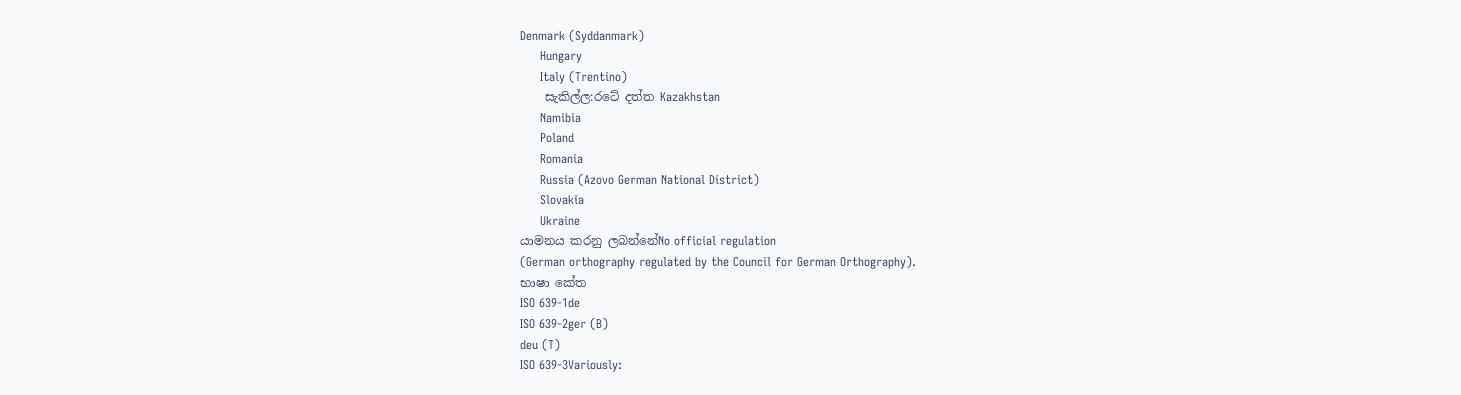Denmark (Syddanmark)
     Hungary
     Italy (Trentino)
    සැකිල්ල:රටේ දත්ත Kazakhstan
     Namibia
     Poland
     Romania
     Russia (Azovo German National District)
     Slovakia
     Ukraine
යාමනය කරනු ලබන්නේNo official regulation
(German orthography regulated by the Council for German Orthography).
භාෂා කේත
ISO 639-1de
ISO 639-2ger (B)
deu (T)
ISO 639-3Variously: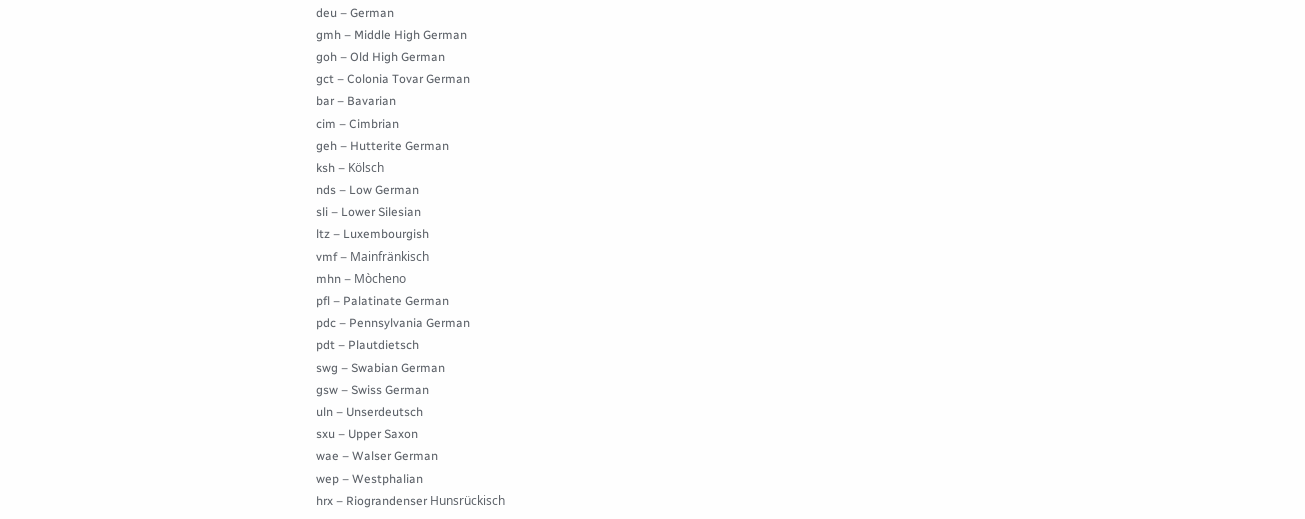deu – German
gmh – Middle High German
goh – Old High German
gct – Colonia Tovar German
bar – Bavarian
cim – Cimbrian
geh – Hutterite German
ksh – Kölsch
nds – Low German
sli – Lower Silesian
ltz – Luxembourgish
vmf – Mainfränkisch
mhn – Mòcheno
pfl – Palatinate German
pdc – Pennsylvania German
pdt – Plautdietsch
swg – Swabian German
gsw – Swiss German
uln – Unserdeutsch
sxu – Upper Saxon
wae – Walser German
wep – Westphalian
hrx – Riograndenser Hunsrückisch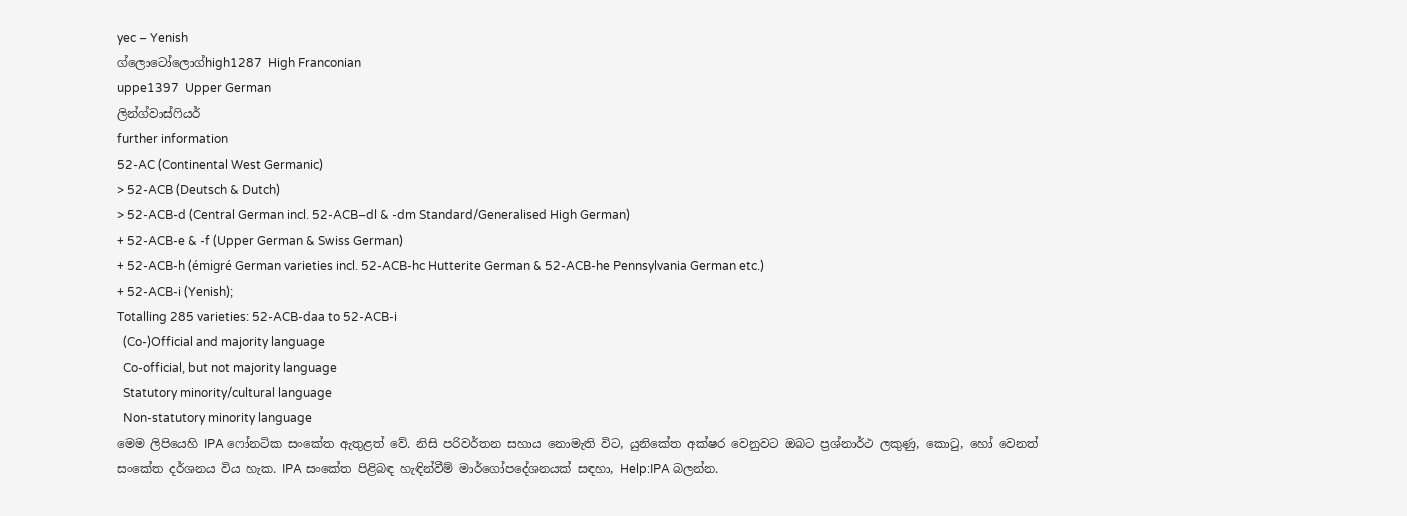yec – Yenish
ග්ලොටෝලොග්high1287  High Franconian
uppe1397  Upper German
ලින්ග්වාස්ෆියර්
further information
52-AC (Continental West Germanic)
> 52-ACB (Deutsch & Dutch)
> 52-ACB-d (Central German incl. 52-ACB–dl & -dm Standard/Generalised High German)
+ 52-ACB-e & -f (Upper German & Swiss German)
+ 52-ACB-h (émigré German varieties incl. 52-ACB-hc Hutterite German & 52-ACB-he Pennsylvania German etc.)
+ 52-ACB-i (Yenish);
Totalling 285 varieties: 52-ACB-daa to 52-ACB-i
  (Co-)Official and majority language
  Co-official, but not majority language
  Statutory minority/cultural language
  Non-statutory minority language
මෙම ලිපියෙහි IPA ෆෝනටික සංකේත ඇතුළත් වේ. නිසි පරිවර්තන සහාය නොමැති විට, යුනිකේත අක්ෂර වෙනුවට ඔබට ප්‍රශ්නාර්ථ ලකුණු, කොටු, හෝ වෙනත් සංකේත දර්ශනය විය හැක. IPA සංකේත පිළිබඳ හැඳින්වීම් මාර්ගෝපදේශනයක් සඳහා, Help:IPA බලන්න.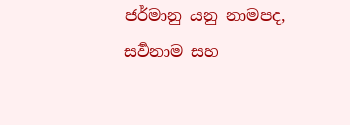ජර්මානු යනු නාමපද, සර්‍වනාම සහ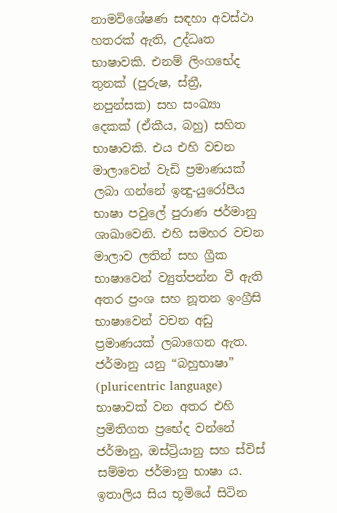නාමවිශේෂණ සඳහා අවස්ථා හතරක් ඇති, උද්ධෘත භාෂාවකි. එනම් ලිංගභේද තුනක් (පුරුෂ, ස්ත්‍රී, නපුන්සක) සහ සංඛ්‍යා දෙකක් (ඒකීය, බහු) සහිත භාෂාවකි. එය එහි වචන මාලාවෙන් වැඩි ප්‍රමාණයක් ලබා ගන්නේ ඉන්‍දු-යුරෝපීය භාෂා පවුලේ පුරාණ ජර්මානු ශාඛාවෙනි. එහි සමහර වචන මාලාව ලතින් සහ ග්‍රීක භාෂාවෙන් ව්‍යුත්පන්න වී ඇති අතර ප්‍රංශ සහ නූතන ඉංග්‍රීසි භාෂාවෙන් වචන අඩු ප්‍රමාණයක් ලබාගෙන ඇත. ජර්මානු යනු “බහුභාෂා” (pluricentric language) භාෂාවක් වන අතර එහි ප්‍රමිතිගත ප්‍රභේද වන්නේ ජර්මානු, ඔස්ට්‍රියානු සහ ස්විස් සම්මත ජර්මානු භාෂා ය. ඉතාලිය සිය භූමියේ සිටින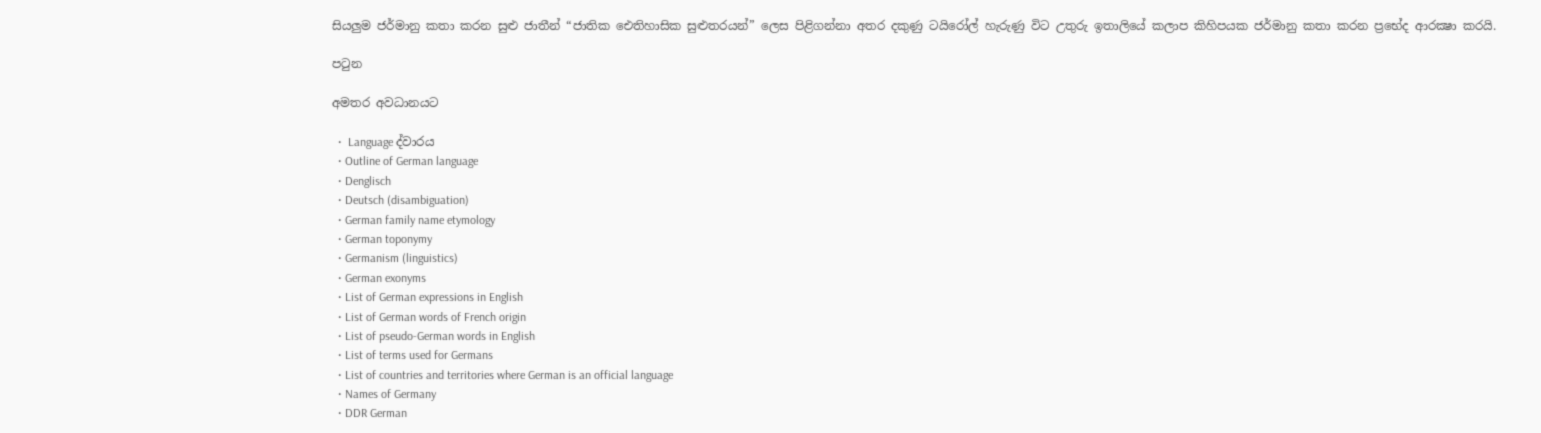සියලුම ජර්මානු කතා කරන සුළු ජාතීන් “ජාතික‌ ඓතිහාසික සුළුතරයන්” ලෙස පිළිගන්නා අතර දකුණු ටයිරෝල් හැරුණු විට උතුරු ඉතාලියේ කලාප කිහිපයක ජර්මානු කතා කරන ප්‍රභේද ආරක්‍ෂා කරයි.

පටුන

අමතර අවධානයට

  •  Language ද්වාරය
  • Outline of German language
  • Denglisch
  • Deutsch (disambiguation)
  • German family name etymology
  • German toponymy
  • Germanism (linguistics)
  • German exonyms
  • List of German expressions in English
  • List of German words of French origin
  • List of pseudo-German words in English
  • List of terms used for Germans
  • List of countries and territories where German is an official language
  • Names of Germany
  • DDR German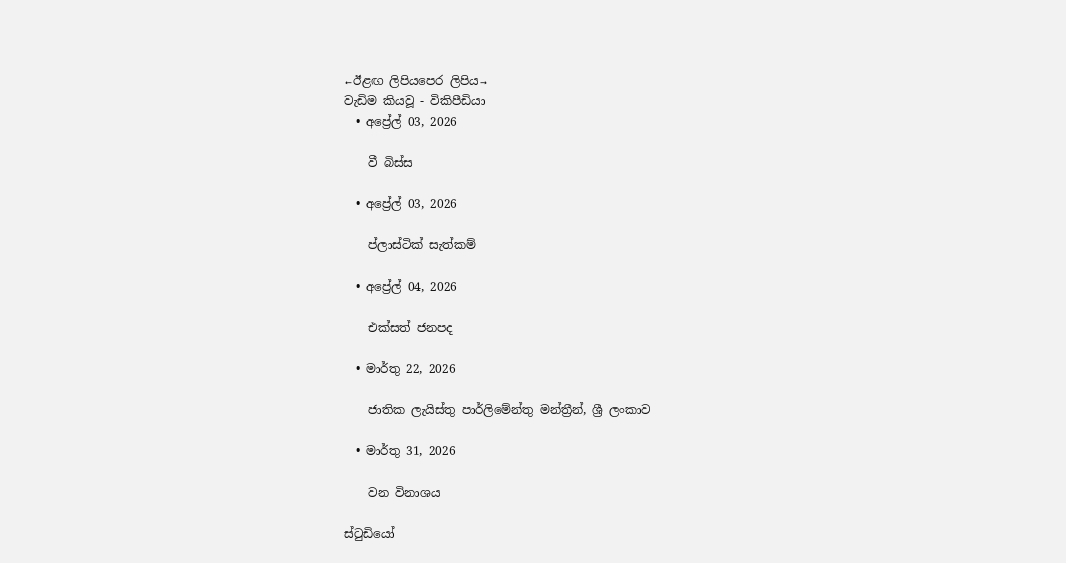←ඊළඟ ලිපියපෙර ලිපිය→
වැඩිම කියවූ - විකිපීඩියා
  • අප්‍රේල් 03, 2026

    වී බිස්ස

  • අප්‍රේල් 03, 2026

    ප්ලාස්ටික් සැත්කම්

  • අප්‍රේල් 04, 2026

    එක්සත් ජනපද

  • මාර්තු 22, 2026

    ජාතික ලැයිස්තු පාර්ලිමේන්තු මන්ත්‍රීන්, ශ්‍රී ලංකාව

  • මාර්තු 31, 2026

    වන විනාශය

ස්ටුඩියෝ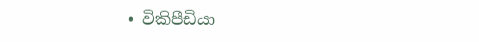• විකිපීඩියා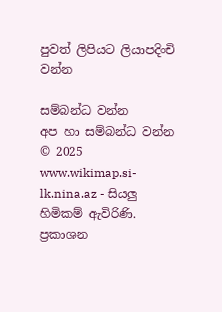පුවත් ලිපියට ලියාපදිංචි වන්න

සම්බන්ධ වන්න
අප හා සම්බන්ධ වන්න
© 2025 www.wikimap.si-lk.nina.az - සියලු හිමිකම් ඇවිරිණි.
ප්‍රකාශන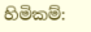හිමිකම්: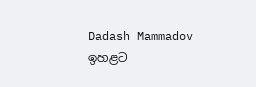Dadash Mammadov
ඉහළට